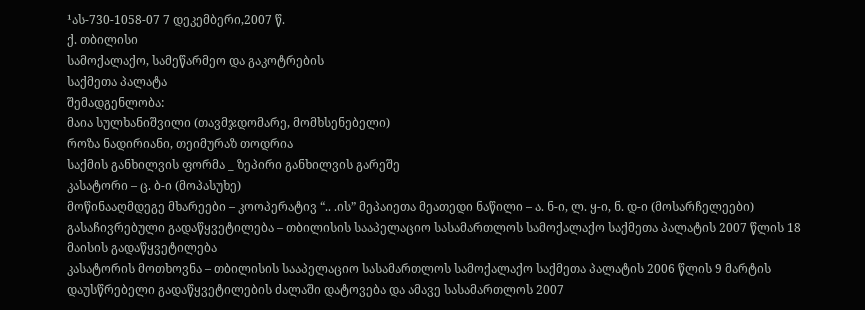¹ას-730-1058-07 7 დეკემბერი,2007 წ.
ქ. თბილისი
სამოქალაქო, სამეწარმეო და გაკოტრების
საქმეთა პალატა
შემადგენლობა:
მაია სულხანიშვილი (თავმჯდომარე, მომხსენებელი)
როზა ნადირიანი, თეიმურაზ თოდრია
საქმის განხილვის ფორმა _ ზეპირი განხილვის გარეშე
კასატორი – ც. ბ-ი (მოპასუხე)
მოწინააღმდეგე მხარეები – კოოპერატივ “.. .ის” მეპაიეთა მეათედი ნაწილი – ა. ნ-ი, ლ. ყ-ი, ნ. დ-ი (მოსარჩელეები)
გასაჩივრებული გადაწყვეტილება – თბილისის სააპელაციო სასამართლოს სამოქალაქო საქმეთა პალატის 2007 წლის 18 მაისის გადაწყვეტილება
კასატორის მოთხოვნა – თბილისის სააპელაციო სასამართლოს სამოქალაქო საქმეთა პალატის 2006 წლის 9 მარტის დაუსწრებელი გადაწყვეტილების ძალაში დატოვება და ამავე სასამართლოს 2007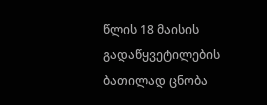წლის 18 მაისის გადაწყვეტილების ბათილად ცნობა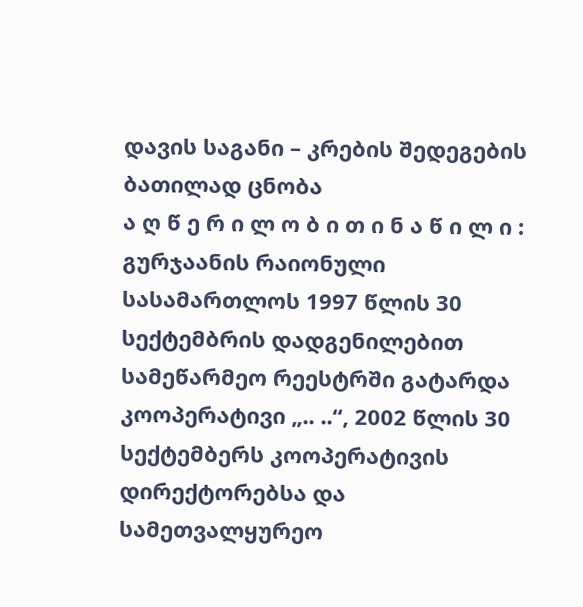დავის საგანი – კრების შედეგების ბათილად ცნობა
ა ღ წ ე რ ი ლ ო ბ ი თ ი ნ ა წ ი ლ ი :
გურჯაანის რაიონული სასამართლოს 1997 წლის 30 სექტემბრის დადგენილებით სამეწარმეო რეესტრში გატარდა კოოპერატივი „.. ..“, 2002 წლის 30 სექტემბერს კოოპერატივის დირექტორებსა და სამეთვალყურეო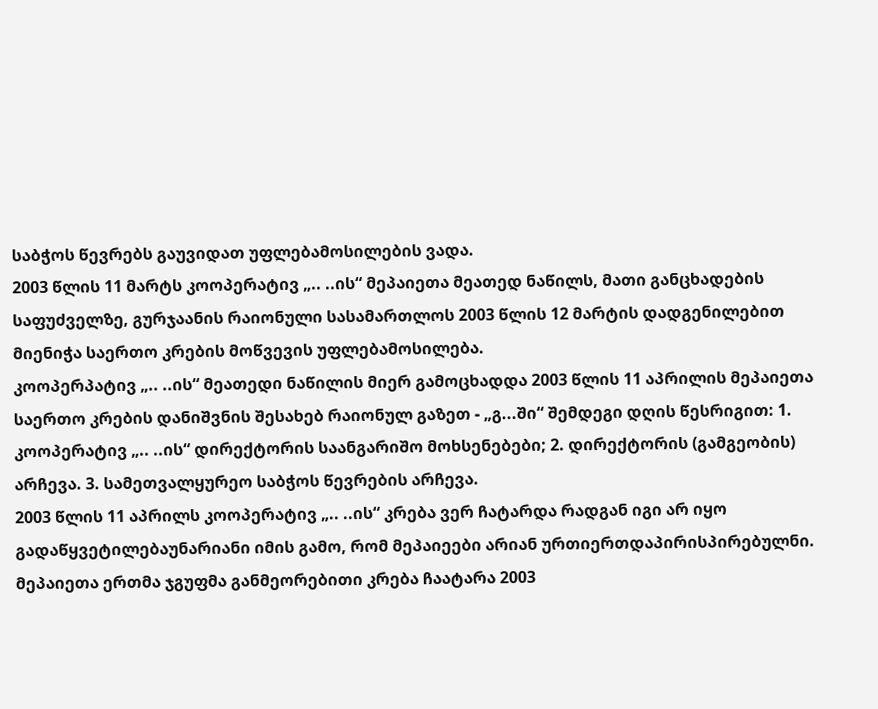საბჭოს წევრებს გაუვიდათ უფლებამოსილების ვადა.
2003 წლის 11 მარტს კოოპერატივ „.. ..ის“ მეპაიეთა მეათედ ნაწილს, მათი განცხადების საფუძველზე, გურჯაანის რაიონული სასამართლოს 2003 წლის 12 მარტის დადგენილებით მიენიჭა საერთო კრების მოწვევის უფლებამოსილება.
კოოპერპატივ „.. ..ის“ მეათედი ნაწილის მიერ გამოცხადდა 2003 წლის 11 აპრილის მეპაიეთა საერთო კრების დანიშვნის შესახებ რაიონულ გაზეთ - „გ...ში“ შემდეგი დღის წესრიგით: 1. კოოპერატივ „.. ..ის“ დირექტორის საანგარიშო მოხსენებები; 2. დირექტორის (გამგეობის) არჩევა. 3. სამეთვალყურეო საბჭოს წევრების არჩევა.
2003 წლის 11 აპრილს კოოპერატივ „.. ..ის“ კრება ვერ ჩატარდა რადგან იგი არ იყო გადაწყვეტილებაუნარიანი იმის გამო, რომ მეპაიეები არიან ურთიერთდაპირისპირებულნი.
მეპაიეთა ერთმა ჯგუფმა განმეორებითი კრება ჩაატარა 2003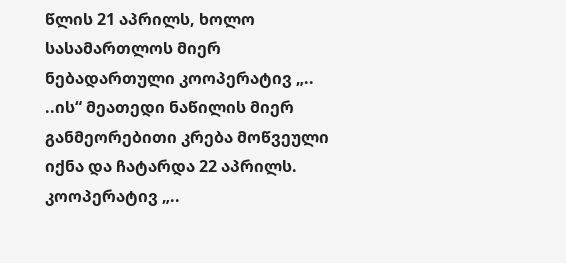წლის 21 აპრილს, ხოლო სასამართლოს მიერ ნებადართული კოოპერატივ „.. ..ის“ მეათედი ნაწილის მიერ განმეორებითი კრება მოწვეული იქნა და ჩატარდა 22 აპრილს.
კოოპერატივ „..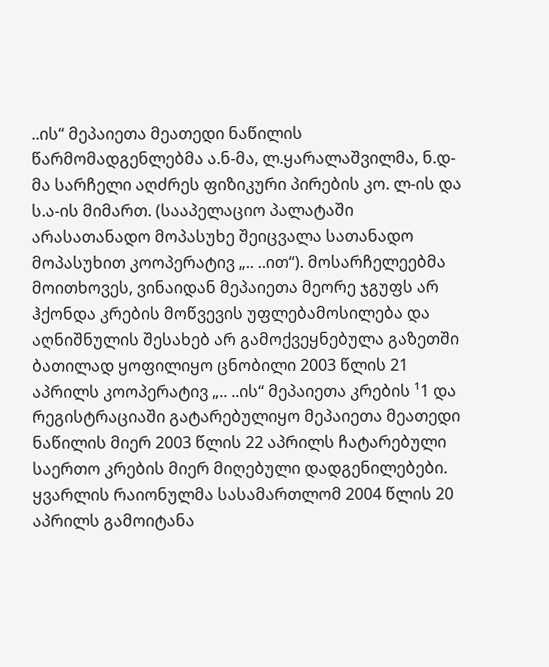..ის“ მეპაიეთა მეათედი ნაწილის წარმომადგენლებმა ა.ნ-მა, ლ.ყარალაშვილმა, ნ.დ-მა სარჩელი აღძრეს ფიზიკური პირების კო. ლ-ის და ს.ა-ის მიმართ. (სააპელაციო პალატაში არასათანადო მოპასუხე შეიცვალა სათანადო მოპასუხით კოოპერატივ „.. ..ით“). მოსარჩელეებმა მოითხოვეს, ვინაიდან მეპაიეთა მეორე ჯგუფს არ ჰქონდა კრების მოწვევის უფლებამოსილება და აღნიშნულის შესახებ არ გამოქვეყნებულა გაზეთში ბათილად ყოფილიყო ცნობილი 2003 წლის 21 აპრილს კოოპერატივ „.. ..ის“ მეპაიეთა კრების ¹1 და რეგისტრაციაში გატარებულიყო მეპაიეთა მეათედი ნაწილის მიერ 2003 წლის 22 აპრილს ჩატარებული საერთო კრების მიერ მიღებული დადგენილებები.
ყვარლის რაიონულმა სასამართლომ 2004 წლის 20 აპრილს გამოიტანა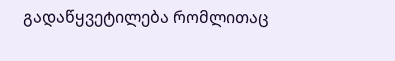გადაწყვეტილება რომლითაც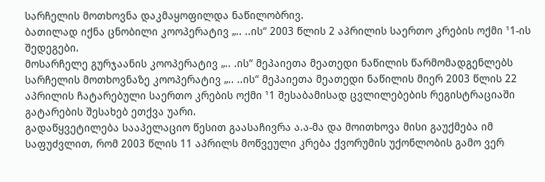სარჩელის მოთხოვნა დაკმაყოფილდა ნაწილობრივ.
ბათილად იქნა ცნობილი კოოპერატივ „.. ..ის“ 2003 წლის 2 აპრილის საერთო კრების ოქმი ¹1-ის შედეგები.
მოსარჩელე გურჯაანის კოოპერატივ „.. .ის“ მეპაიეთა მეათედი ნაწილის წარმომადგენლებს სარჩელის მოთხოვნაზე კოოპერატივ „.. ..ის“ მეპაიეთა მეათედი ნაწილის მიერ 2003 წლის 22 აპრილის ჩატარებული საერთო კრების ოქმი ¹1 შესაბამისად ცვლილებების რეგისტრაციაში გატარების შესახებ ეთქვა უარი.
გადაწყვეტილება სააპელაციო წესით გაასაჩივრა ა.ა-მა და მოითხოვა მისი გაუქმება იმ საფუძვლით, რომ 2003 წლის 11 აპრილს მოწვეული კრება ქვორუმის უქონლობის გამო ვერ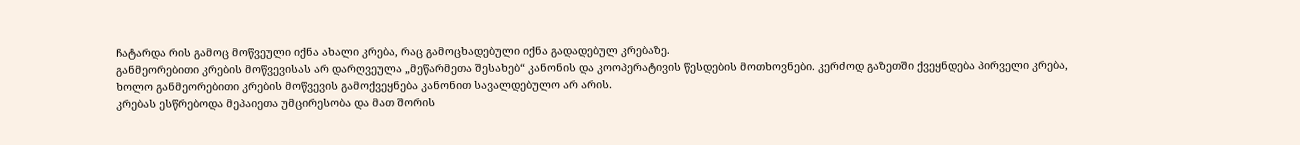ჩატარდა რის გამოც მოწვეული იქნა ახალი კრება, რაც გამოცხადებული იქნა გადადებულ კრებაზე.
განმეორებითი კრების მოწვევისას არ დარღვეულა „მეწარმეთა შესახებ“ კანონის და კოოპერატივის წესდების მოთხოვნები. კერძოდ გაზეთში ქვეყნდება პირველი კრება, ხოლო განმეორებითი კრების მოწვევის გამოქვეყნება კანონით სავალდებულო არ არის.
კრებას ესწრებოდა მეპაიეთა უმცირესობა და მათ შორის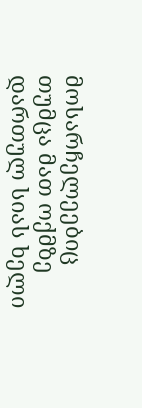მოსარჩელეებიც თუმცა მათ ოქმზე დართულ სიას ხელი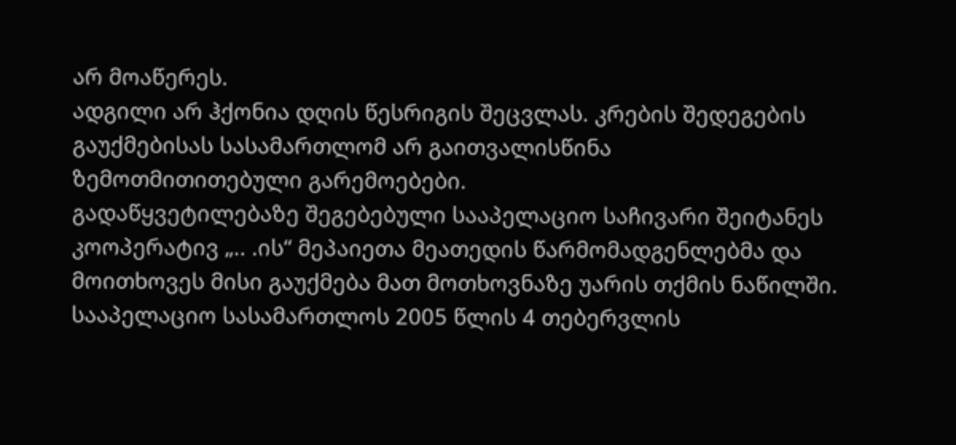არ მოაწერეს.
ადგილი არ ჰქონია დღის წესრიგის შეცვლას. კრების შედეგების გაუქმებისას სასამართლომ არ გაითვალისწინა ზემოთმითითებული გარემოებები.
გადაწყვეტილებაზე შეგებებული სააპელაციო საჩივარი შეიტანეს კოოპერატივ „.. .ის“ მეპაიეთა მეათედის წარმომადგენლებმა და მოითხოვეს მისი გაუქმება მათ მოთხოვნაზე უარის თქმის ნაწილში.
სააპელაციო სასამართლოს 2005 წლის 4 თებერვლის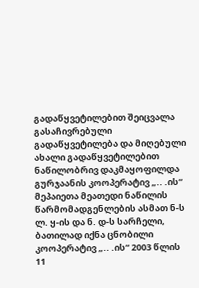გადაწყვეტილებით შეიცვალა გასაჩივრებული გადაწყვეტილება და მიღებული ახალი გადაწყვეტილებით ნაწილობრივ დაკმაყოფილდა გურჯაანის კოოპერატივ „.. .ის“ მეპაიეთა მეათედი ნაწილის წარმომადგენლების ასმათ ნ-ს ლ. ყ-ის და ნ. დ-ს სარჩელი, ბათილად იქნა ცნობილი კოოპერატივ „.. .ის“ 2003 წლის 11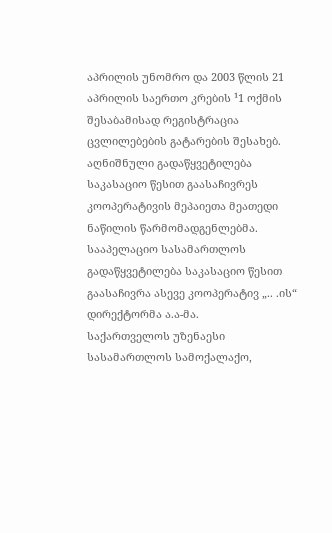აპრილის უნომრო და 2003 წლის 21 აპრილის საერთო კრების ¹1 ოქმის შესაბამისად რეგისტრაცია ცვლილებების გატარების შესახებ.
აღნიშნული გადაწყვეტილება საკასაციო წესით გაასაჩივრეს კოოპერატივის მეპაიეთა მეათედი ნაწილის წარმომადგენლებმა. სააპელაციო სასამართლოს გადაწყვეტილება საკასაციო წესით გაასაჩივრა ასევე კოოპერატივ „.. .ის“ დირექტორმა ა.ა-მა.
საქართველოს უზენაესი სასამართლოს სამოქალაქო,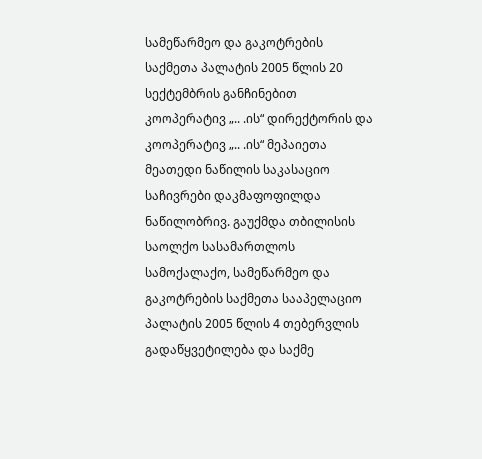სამეწარმეო და გაკოტრების საქმეთა პალატის 2005 წლის 20 სექტემბრის განჩინებით კოოპერატივ „.. .ის“ დირექტორის და კოოპერატივ „.. .ის“ მეპაიეთა მეათედი ნაწილის საკასაციო საჩივრები დაკმაფოფილდა ნაწილობრივ. გაუქმდა თბილისის საოლქო სასამართლოს სამოქალაქო, სამეწარმეო და გაკოტრების საქმეთა სააპელაციო პალატის 2005 წლის 4 თებერვლის გადაწყვეტილება და საქმე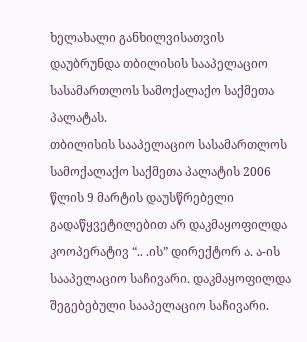ხელახალი განხილვისათვის დაუბრუნდა თბილისის სააპელაციო სასამართლოს სამოქალაქო საქმეთა პალატას.
თბილისის სააპელაციო სასამართლოს სამოქალაქო საქმეთა პალატის 2006 წლის 9 მარტის დაუსწრებელი გადაწყვეტილებით არ დაკმაყოფილდა კოოპერატივ “.. .ის” დირექტორ ა. ა-ის სააპელაციო საჩივარი. დაკმაყოფილდა შეგებებული სააპელაციო საჩივარი.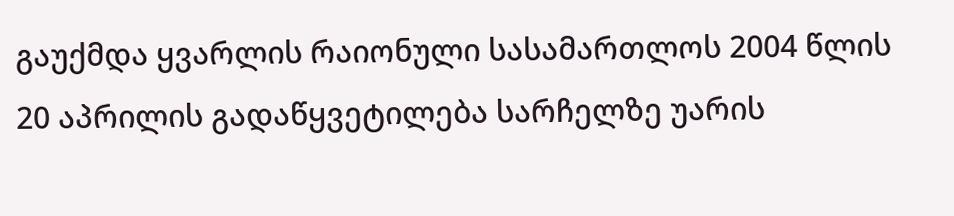გაუქმდა ყვარლის რაიონული სასამართლოს 2004 წლის 20 აპრილის გადაწყვეტილება სარჩელზე უარის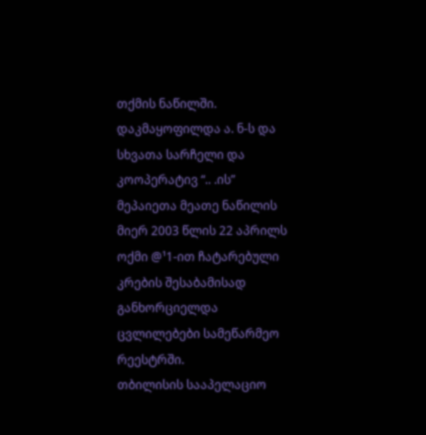თქმის ნაწილში. დაკმაყოფილდა ა. ნ-ს და სხვათა სარჩელი და კოოპერატივ “.. .ის” მეპაიეთა მეათე ნაწილის მიერ 2003 წლის 22 აპრილს ოქმი @¹1-ით ჩატარებული კრების შესაბამისად განხორციელდა ცვლილებები სამეწარმეო რეესტრში.
თბილისის სააპელაციო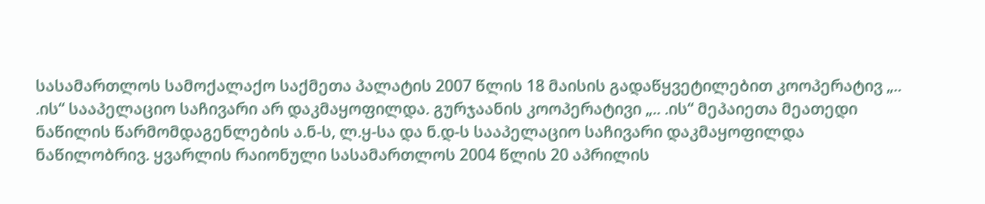სასამართლოს სამოქალაქო საქმეთა პალატის 2007 წლის 18 მაისის გადაწყვეტილებით კოოპერატივ „.. .ის“ სააპელაციო საჩივარი არ დაკმაყოფილდა. გურჯაანის კოოპერატივი „.. .ის“ მეპაიეთა მეათედი ნაწილის წარმომდაგენლების ა.ნ-ს, ლ.ყ-სა და ნ.დ-ს სააპელაციო საჩივარი დაკმაყოფილდა ნაწილობრივ. ყვარლის რაიონული სასამართლოს 2004 წლის 20 აპრილის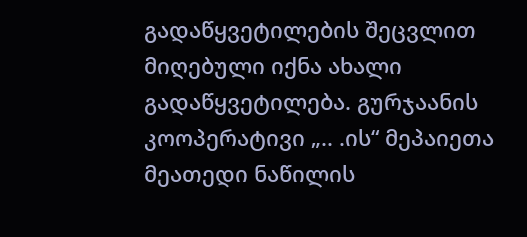გადაწყვეტილების შეცვლით მიღებული იქნა ახალი გადაწყვეტილება. გურჯაანის კოოპერატივი „.. .ის“ მეპაიეთა მეათედი ნაწილის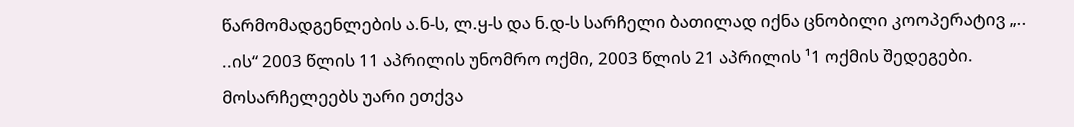წარმომადგენლების ა.ნ-ს, ლ.ყ-ს და ნ.დ-ს სარჩელი ბათილად იქნა ცნობილი კოოპერატივ „.. ..ის“ 2003 წლის 11 აპრილის უნომრო ოქმი, 2003 წლის 21 აპრილის ¹1 ოქმის შედეგები. მოსარჩელეებს უარი ეთქვა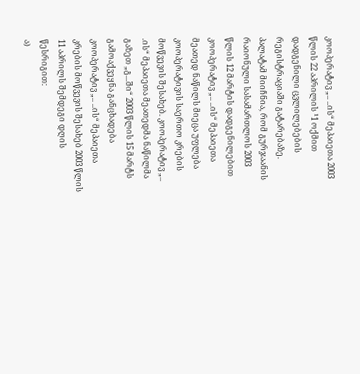კოოპერატივ „.. ..ის“ მეპაიეთა 2003 წლის 22 აპრილის ¹1 ოქმით დადგენილი ცვლილებების რეგისტრაციაში გატარებაზე.
პალატამ მიიჩნია, რომ გურჯაანის რაიონული სასამართლოს 2003 წლის 12 მარტის დადგენილებით კოოპერატივ „.. ..ის“ მეპაიეთა მეათედ ნაწილს მიეცა უფლება კოოპერატივის საერთო კრების მოწვევის შესახებ. კოოპერატივ „.. .ის“ მეპაიეთა მეათედმა ნაწილმა გაზეთ „გ...ში“ 2003 წლის 15 მარტს გამოაქვეყნა განცხადება კოოპერატივ „.. ..ის“ მეპაიეთა კრების მოწვევის შესახებ 2003 წლის 11 აპრილს შემდეგი დღის წესრიგით:
ა)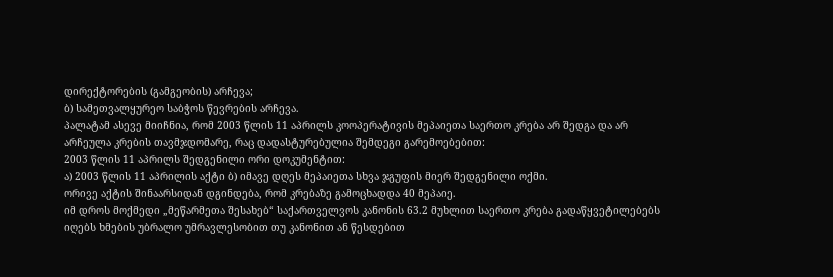დირექტორების (გამგეობის) არჩევა;
ბ) სამეთვალყურეო საბჭოს წევრების არჩევა.
პალატამ ასევე მიიჩნია, რომ 2003 წლის 11 აპრილს კოოპერატივის მეპაიეთა საერთო კრება არ შედგა და არ არჩეულა კრების თავმჯდომარე, რაც დადასტურებულია შემდეგი გარემოებებით:
2003 წლის 11 აპრილს შედგენილი ორი დოკუმენტით:
ა) 2003 წლის 11 აპრილის აქტი ბ) იმავე დღეს მეპაიეთა სხვა ჯგუფის მიერ შედგენილი ოქმი.
ორივე აქტის შინაარსიდან დგინდება, რომ კრებაზე გამოცხადდა 40 მეპაიე.
იმ დროს მოქმედი „მეწარმეთა შესახებ“ საქართველვოს კანონის 63.2 მუხლით საერთო კრება გადაწყვეტილებებს იღებს ხმების უბრალო უმრავლესობით თუ კანონით ან წესდებით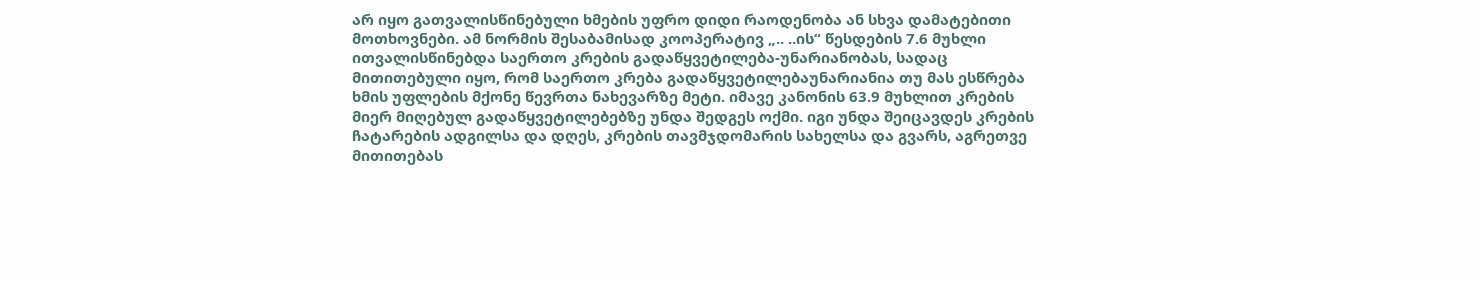არ იყო გათვალისწინებული ხმების უფრო დიდი რაოდენობა ან სხვა დამატებითი მოთხოვნები. ამ ნორმის შესაბამისად კოოპერატივ „.. ..ის“ წესდების 7.6 მუხლი ითვალისწინებდა საერთო კრების გადაწყვეტილება-უნარიანობას, სადაც მითითებული იყო, რომ საერთო კრება გადაწყვეტილებაუნარიანია თუ მას ესწრება ხმის უფლების მქონე წევრთა ნახევარზე მეტი. იმავე კანონის 63.9 მუხლით კრების მიერ მიღებულ გადაწყვეტილებებზე უნდა შედგეს ოქმი. იგი უნდა შეიცავდეს კრების ჩატარების ადგილსა და დღეს, კრების თავმჯდომარის სახელსა და გვარს, აგრეთვე მითითებას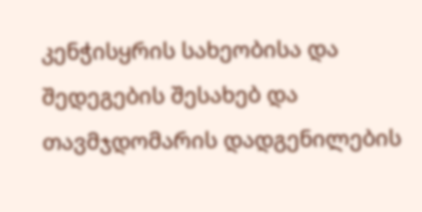კენჭისყრის სახეობისა და შედეგების შესახებ და თავმჯდომარის დადგენილების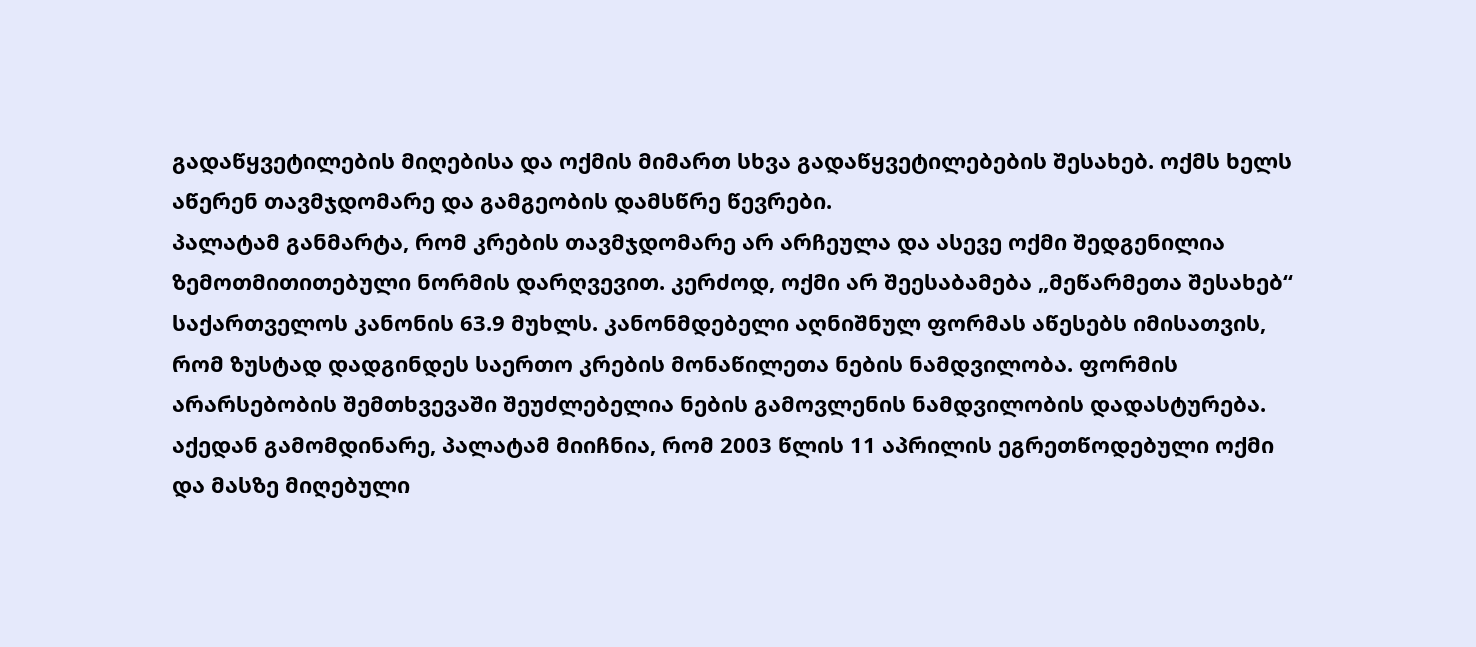გადაწყვეტილების მიღებისა და ოქმის მიმართ სხვა გადაწყვეტილებების შესახებ. ოქმს ხელს აწერენ თავმჯდომარე და გამგეობის დამსწრე წევრები.
პალატამ განმარტა, რომ კრების თავმჯდომარე არ არჩეულა და ასევე ოქმი შედგენილია ზემოთმითითებული ნორმის დარღვევით. კერძოდ, ოქმი არ შეესაბამება „მეწარმეთა შესახებ“ საქართველოს კანონის 63.9 მუხლს. კანონმდებელი აღნიშნულ ფორმას აწესებს იმისათვის, რომ ზუსტად დადგინდეს საერთო კრების მონაწილეთა ნების ნამდვილობა. ფორმის არარსებობის შემთხვევაში შეუძლებელია ნების გამოვლენის ნამდვილობის დადასტურება. აქედან გამომდინარე, პალატამ მიიჩნია, რომ 2003 წლის 11 აპრილის ეგრეთწოდებული ოქმი და მასზე მიღებული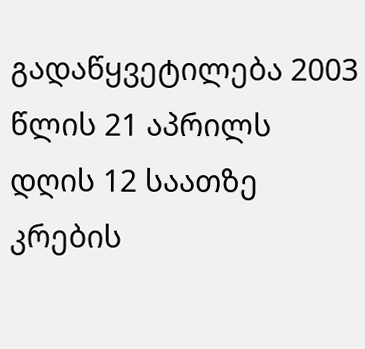გადაწყვეტილება 2003 წლის 21 აპრილს დღის 12 საათზე კრების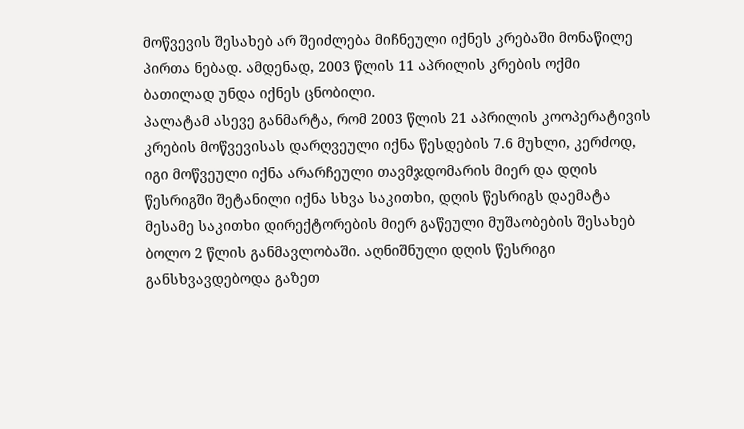მოწვევის შესახებ არ შეიძლება მიჩნეული იქნეს კრებაში მონაწილე პირთა ნებად. ამდენად, 2003 წლის 11 აპრილის კრების ოქმი ბათილად უნდა იქნეს ცნობილი.
პალატამ ასევე განმარტა, რომ 2003 წლის 21 აპრილის კოოპერატივის კრების მოწვევისას დარღვეული იქნა წესდების 7.6 მუხლი, კერძოდ, იგი მოწვეული იქნა არარჩეული თავმჯდომარის მიერ და დღის წესრიგში შეტანილი იქნა სხვა საკითხი, დღის წესრიგს დაემატა მესამე საკითხი დირექტორების მიერ გაწეული მუშაობების შესახებ ბოლო 2 წლის განმავლობაში. აღნიშნული დღის წესრიგი განსხვავდებოდა გაზეთ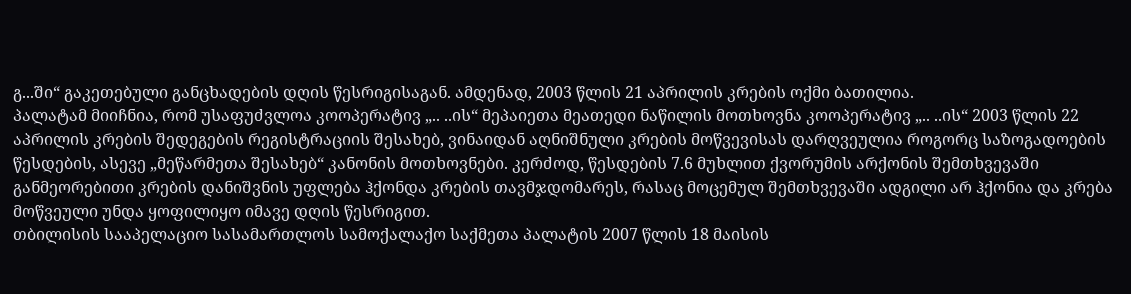გ...ში“ გაკეთებული განცხადების დღის წესრიგისაგან. ამდენად, 2003 წლის 21 აპრილის კრების ოქმი ბათილია.
პალატამ მიიჩნია, რომ უსაფუძვლოა კოოპერატივ „.. ..ის“ მეპაიეთა მეათედი ნაწილის მოთხოვნა კოოპერატივ „.. ..ის“ 2003 წლის 22 აპრილის კრების შედეგების რეგისტრაციის შესახებ, ვინაიდან აღნიშნული კრების მოწვევისას დარღვეულია როგორც საზოგადოების წესდების, ასევე „მეწარმეთა შესახებ“ კანონის მოთხოვნები. კერძოდ, წესდების 7.6 მუხლით ქვორუმის არქონის შემთხვევაში განმეორებითი კრების დანიშვნის უფლება ჰქონდა კრების თავმჯდომარეს, რასაც მოცემულ შემთხვევაში ადგილი არ ჰქონია და კრება მოწვეული უნდა ყოფილიყო იმავე დღის წესრიგით.
თბილისის სააპელაციო სასამართლოს სამოქალაქო საქმეთა პალატის 2007 წლის 18 მაისის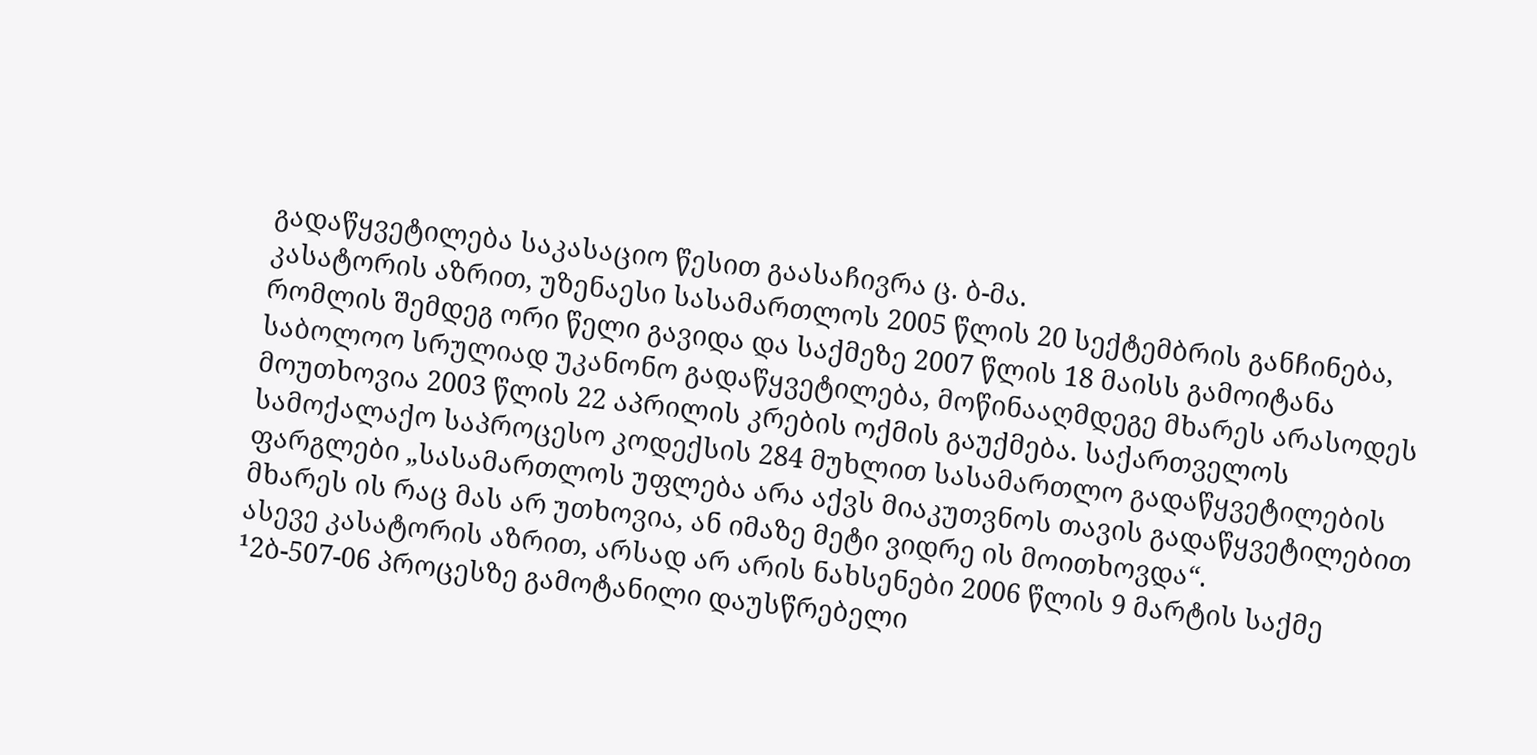გადაწყვეტილება საკასაციო წესით გაასაჩივრა ც. ბ-მა.
კასატორის აზრით, უზენაესი სასამართლოს 2005 წლის 20 სექტემბრის განჩინება, რომლის შემდეგ ორი წელი გავიდა და საქმეზე 2007 წლის 18 მაისს გამოიტანა საბოლოო სრულიად უკანონო გადაწყვეტილება, მოწინააღმდეგე მხარეს არასოდეს მოუთხოვია 2003 წლის 22 აპრილის კრების ოქმის გაუქმება. საქართველოს სამოქალაქო საპროცესო კოდექსის 284 მუხლით სასამართლო გადაწყვეტილების ფარგლები „სასამართლოს უფლება არა აქვს მიაკუთვნოს თავის გადაწყვეტილებით მხარეს ის რაც მას არ უთხოვია, ან იმაზე მეტი ვიდრე ის მოითხოვდა“.
ასევე კასატორის აზრით, არსად არ არის ნახსენები 2006 წლის 9 მარტის საქმე ¹2ბ-507-06 პროცესზე გამოტანილი დაუსწრებელი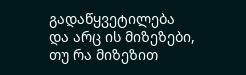გადაწყვეტილება და არც ის მიზეზები, თუ რა მიზეზით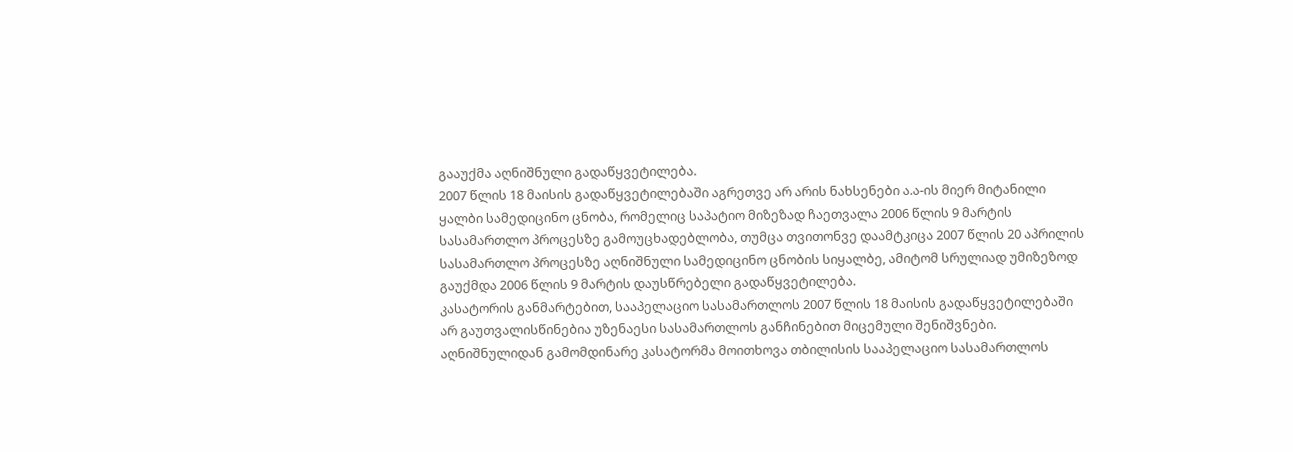გააუქმა აღნიშნული გადაწყვეტილება.
2007 წლის 18 მაისის გადაწყვეტილებაში აგრეთვე არ არის ნახსენები ა.ა-ის მიერ მიტანილი ყალბი სამედიცინო ცნობა, რომელიც საპატიო მიზეზად ჩაეთვალა 2006 წლის 9 მარტის სასამართლო პროცესზე გამოუცხადებლობა, თუმცა თვითონვე დაამტკიცა 2007 წლის 20 აპრილის სასამართლო პროცესზე აღნიშნული სამედიცინო ცნობის სიყალბე, ამიტომ სრულიად უმიზეზოდ გაუქმდა 2006 წლის 9 მარტის დაუსწრებელი გადაწყვეტილება.
კასატორის განმარტებით, სააპელაციო სასამართლოს 2007 წლის 18 მაისის გადაწყვეტილებაში არ გაუთვალისწინებია უზენაესი სასამართლოს განჩინებით მიცემული შენიშვნები.
აღნიშნულიდან გამომდინარე კასატორმა მოითხოვა თბილისის სააპელაციო სასამართლოს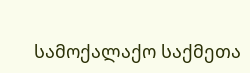სამოქალაქო საქმეთა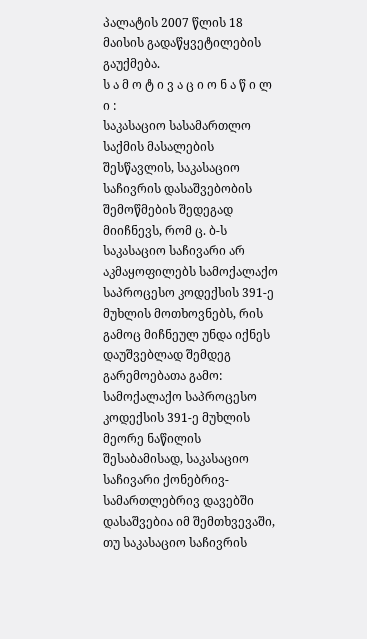პალატის 2007 წლის 18 მაისის გადაწყვეტილების გაუქმება.
ს ა მ ო ტ ი ვ ა ც ი ო ნ ა წ ი ლ ი :
საკასაციო სასამართლო საქმის მასალების შესწავლის, საკასაციო საჩივრის დასაშვებობის შემოწმების შედეგად მიიჩნევს, რომ ც. ბ-ს საკასაციო საჩივარი არ აკმაყოფილებს სამოქალაქო საპროცესო კოდექსის 391-ე მუხლის მოთხოვნებს, რის გამოც მიჩნეულ უნდა იქნეს დაუშვებლად შემდეგ გარემოებათა გამო:
სამოქალაქო საპროცესო კოდექსის 391-ე მუხლის მეორე ნაწილის შესაბამისად, საკასაციო საჩივარი ქონებრივ-სამართლებრივ დავებში დასაშვებია იმ შემთხვევაში, თუ საკასაციო საჩივრის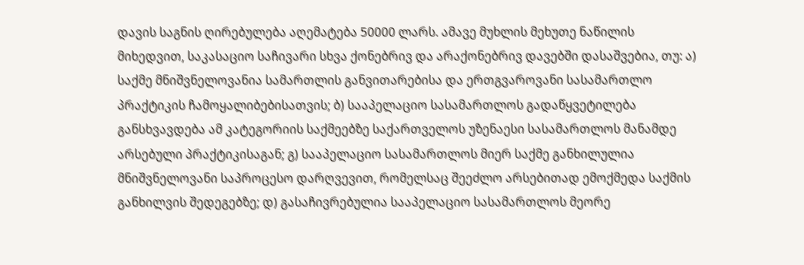დავის საგნის ღირებულება აღემატება 50000 ლარს. ამავე მუხლის მეხუთე ნაწილის მიხედვით, საკასაციო საჩივარი სხვა ქონებრივ და არაქონებრივ დავებში დასაშვებია, თუ: ა) საქმე მნიშვნელოვანია სამართლის განვითარებისა და ერთგვაროვანი სასამართლო პრაქტიკის ჩამოყალიბებისათვის; ბ) სააპელაციო სასამართლოს გადაწყვეტილება განსხვავდება ამ კატეგორიის საქმეებზე საქართველოს უზენაესი სასამართლოს მანამდე არსებული პრაქტიკისაგან; გ) სააპელაციო სასამართლოს მიერ საქმე განხილულია მნიშვნელოვანი საპროცესო დარღვევით, რომელსაც შეეძლო არსებითად ემოქმედა საქმის განხილვის შედეგებზე; დ) გასაჩივრებულია სააპელაციო სასამართლოს მეორე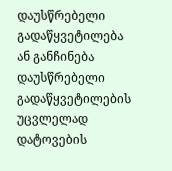დაუსწრებელი გადაწყვეტილება ან განჩინება დაუსწრებელი გადაწყვეტილების უცვლელად დატოვების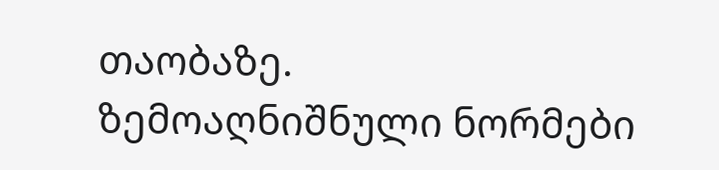თაობაზე.
ზემოაღნიშნული ნორმები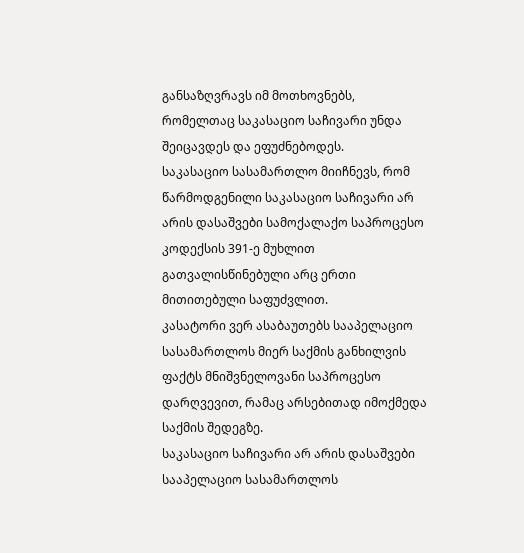განსაზღვრავს იმ მოთხოვნებს, რომელთაც საკასაციო საჩივარი უნდა შეიცავდეს და ეფუძნებოდეს.
საკასაციო სასამართლო მიიჩნევს, რომ წარმოდგენილი საკასაციო საჩივარი არ არის დასაშვები სამოქალაქო საპროცესო კოდექსის 391-ე მუხლით გათვალისწინებული არც ერთი მითითებული საფუძვლით.
კასატორი ვერ ასაბაუთებს სააპელაციო სასამართლოს მიერ საქმის განხილვის ფაქტს მნიშვნელოვანი საპროცესო დარღვევით, რამაც არსებითად იმოქმედა საქმის შედეგზე.
საკასაციო საჩივარი არ არის დასაშვები სააპელაციო სასამართლოს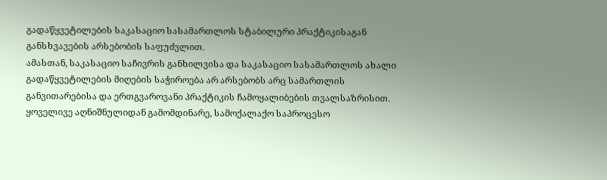გადაწყვეტილების საკასაციო სასამართლოს სტაბილური პრაქტიკისაგან განსხვავების არსებობის საფუძვლით.
ამასთან, საკასაციო საჩივრის განხილვისა და საკასაციო სასამართლოს ახალი გადაწყვეტილების მიღების საჭიროება არ არსებობს არც სამართლის განვითარებისა და ერთგვაროვანი პრაქტიკის ჩამოყალიბების თვალსაზრისით.
ყოველივე აღნიშნულიდან გამომდინარე, სამოქალაქო საპროცესო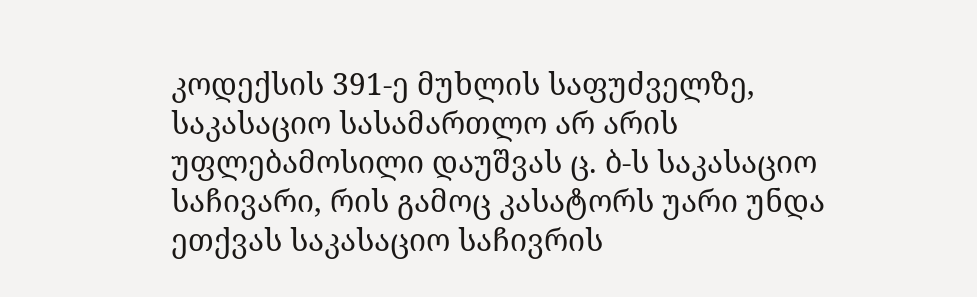კოდექსის 391-ე მუხლის საფუძველზე, საკასაციო სასამართლო არ არის უფლებამოსილი დაუშვას ც. ბ-ს საკასაციო საჩივარი, რის გამოც კასატორს უარი უნდა ეთქვას საკასაციო საჩივრის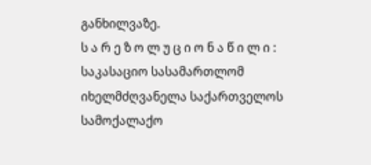განხილვაზე.
ს ა რ ე ზ ო ლ უ ც ი ო ნ ა წ ი ლ ი :
საკასაციო სასამართლომ იხელმძღვანელა საქართველოს სამოქალაქო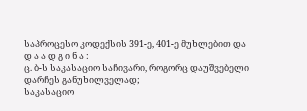საპროცესო კოდექსის 391-ე, 401-ე მუხლებით და
დ ა ა დ გ ი ნ ა :
ც. ბ-ს საკასაციო საჩივარი, როგორც დაუშვებელი დარჩეს განუხილველად;
საკასაციო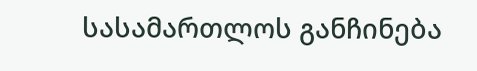სასამართლოს განჩინება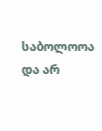საბოლოოა და არ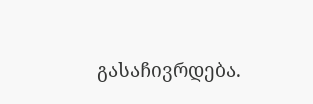გასაჩივრდება.